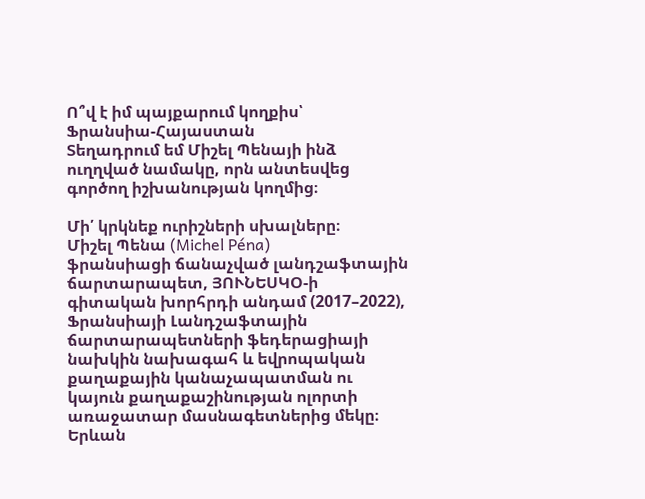Ո՞վ է իմ պայքարում կողքիս՝
Ֆրանսիա-Հայաստան
Տեղադրում եմ Միշել Պենայի ինձ ուղղված նամակը, որն անտեսվեց գործող իշխանության կողմից։

Մի՛ կրկնեք ուրիշների սխալները։
Միշել Պենա (Michel Péna)
ֆրանսիացի ճանաչված լանդշաֆտային ճարտարապետ, ՅՈՒՆԵՍԿՕ-ի գիտական խորհրդի անդամ (2017–2022), Ֆրանսիայի Լանդշաֆտային ճարտարապետների ֆեդերացիայի նախկին նախագահ և եվրոպական քաղաքային կանաչապատման ու կայուն քաղաքաշինության ոլորտի առաջատար մասնագետներից մեկը։
Երևան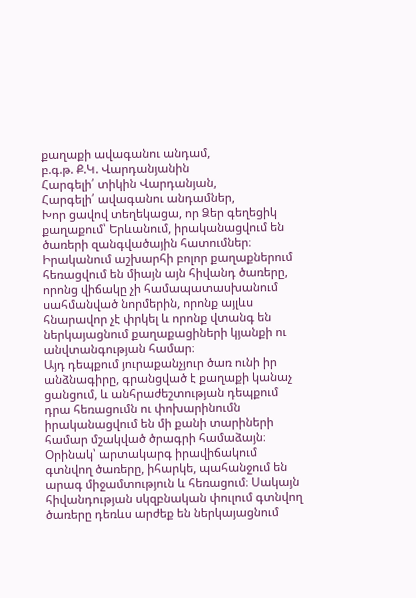քաղաքի ավագանու անդամ,
բ.գ.թ. Ք.Կ. Վարդանյանին
Հարգելի՛ տիկին Վարդանյան,
Հարգելի՛ ավագանու անդամներ,
Խոր ցավով տեղեկացա, որ Ձեր գեղեցիկ քաղաքում՝ Երևանում, իրականացվում են ծառերի զանգվածային հատումներ։
Իրականում աշխարհի բոլոր քաղաքներում հեռացվում են միայն այն հիվանդ ծառերը, որոնց վիճակը չի համապատասխանում սահմանված նորմերին, որոնք այլևս հնարավոր չէ փրկել և որոնք վտանգ են ներկայացնում քաղաքացիների կյանքի ու անվտանգության համար։
Այդ դեպքում յուրաքանչյուր ծառ ունի իր անձնագիրը, գրանցված է քաղաքի կանաչ ցանցում, և անհրաժեշտության դեպքում դրա հեռացումն ու փոխարինումն իրականացվում են մի քանի տարիների համար մշակված ծրագրի համաձայն։
Օրինակ՝ արտակարգ իրավիճակում գտնվող ծառերը, իհարկե, պահանջում են արագ միջամտություն և հեռացում։ Սակայն հիվանդության սկզբնական փուլում գտնվող ծառերը դեռևս արժեք են ներկայացնում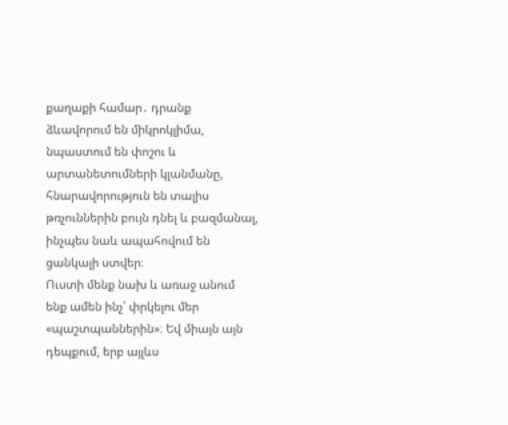քաղաքի համար․ դրանք ձևավորում են միկրոկլիմա, նպաստում են փոշու և արտանետումների կլանմանը, հնարավորություն են տալիս թռչուններին բույն դնել և բազմանալ, ինչպես նաև ապահովում են ցանկալի ստվեր։
Ուստի մենք նախ և առաջ անում ենք ամեն ինչ՝ փրկելու մեր «պաշտպաններին»։ Եվ միայն այն դեպքում, երբ այլևս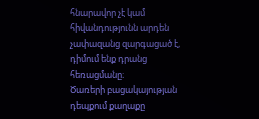հնարավոր չէ կամ հիվանդությունն արդեն չափազանց զարգացած է, դիմում ենք դրանց հեռացմանը։
Ծառերի բացակայության դեպքում քաղաքը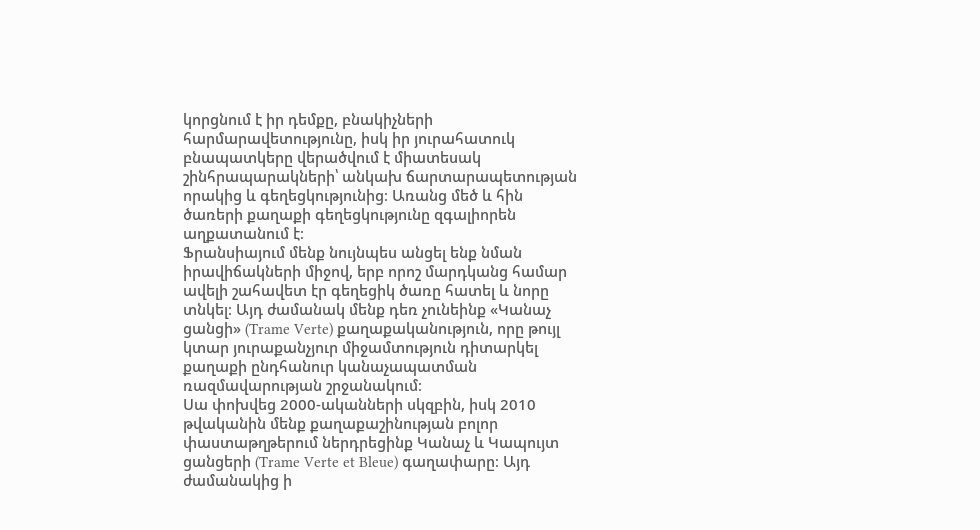կորցնում է իր դեմքը, բնակիչների հարմարավետությունը, իսկ իր յուրահատուկ բնապատկերը վերածվում է միատեսակ շինհրապարակների՝ անկախ ճարտարապետության որակից և գեղեցկությունից։ Առանց մեծ և հին ծառերի քաղաքի գեղեցկությունը զգալիորեն աղքատանում է։
Ֆրանսիայում մենք նույնպես անցել ենք նման իրավիճակների միջով, երբ որոշ մարդկանց համար ավելի շահավետ էր գեղեցիկ ծառը հատել և նորը տնկել։ Այդ ժամանակ մենք դեռ չունեինք «Կանաչ ցանցի» (Trame Verte) քաղաքականություն, որը թույլ կտար յուրաքանչյուր միջամտություն դիտարկել քաղաքի ընդհանուր կանաչապատման ռազմավարության շրջանակում։
Սա փոխվեց 2000-ականների սկզբին, իսկ 2010 թվականին մենք քաղաքաշինության բոլոր փաստաթղթերում ներդրեցինք Կանաչ և Կապույտ ցանցերի (Trame Verte et Bleue) գաղափարը։ Այդ ժամանակից ի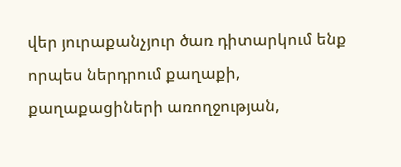վեր յուրաքանչյուր ծառ դիտարկում ենք որպես ներդրում քաղաքի, քաղաքացիների առողջության,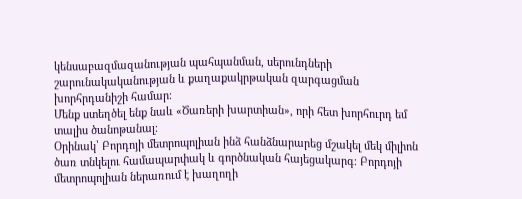կենսաբազմազանության պահպանման, սերունդների շարունակականության և քաղաքակրթական զարգացման խորհրդանիշի համար։
Մենք ստեղծել ենք նաև «Ծառերի խարտիան», որի հետ խորհուրդ եմ տալիս ծանոթանալ։
Օրինակ՝ Բորդոյի մետրոպոլիան ինձ հանձնարարեց մշակել մեկ միլիոն ծառ տնկելու համապարփակ և գործնական հայեցակարգ։ Բորդոյի մետրոպոլիան ներառում է խաղողի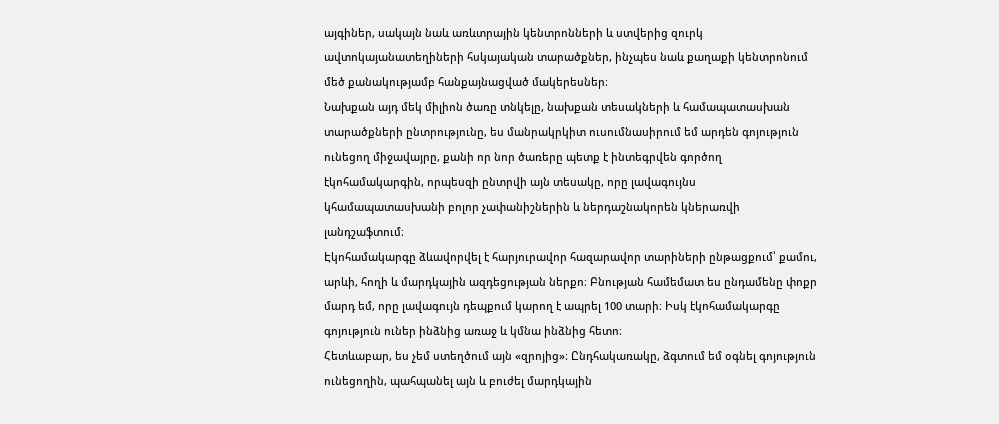այգիներ, սակայն նաև առևտրային կենտրոնների և ստվերից զուրկ ավտոկայանատեղիների հսկայական տարածքներ, ինչպես նաև քաղաքի կենտրոնում մեծ քանակությամբ հանքայնացված մակերեսներ։
Նախքան այդ մեկ միլիոն ծառը տնկելը, նախքան տեսակների և համապատասխան տարածքների ընտրությունը, ես մանրակրկիտ ուսումնասիրում եմ արդեն գոյություն ունեցող միջավայրը, քանի որ նոր ծառերը պետք է ինտեգրվեն գործող էկոհամակարգին, որպեսզի ընտրվի այն տեսակը, որը լավագույնս կհամապատասխանի բոլոր չափանիշներին և ներդաշնակորեն կներառվի լանդշաֆտում։
Էկոհամակարգը ձևավորվել է հարյուրավոր հազարավոր տարիների ընթացքում՝ քամու, արևի, հողի և մարդկային ազդեցության ներքո։ Բնության համեմատ ես ընդամենը փոքր մարդ եմ, որը լավագույն դեպքում կարող է ապրել 100 տարի։ Իսկ էկոհամակարգը գոյություն ուներ ինձնից առաջ և կմնա ինձնից հետո։
Հետևաբար, ես չեմ ստեղծում այն «զրոյից»։ Ընդհակառակը, ձգտում եմ օգնել գոյություն ունեցողին, պահպանել այն և բուժել մարդկային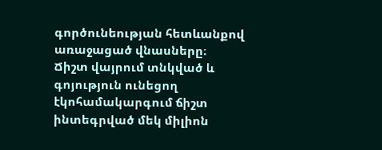գործունեության հետևանքով առաջացած վնասները։
Ճիշտ վայրում տնկված և գոյություն ունեցող էկոհամակարգում ճիշտ ինտեգրված մեկ միլիոն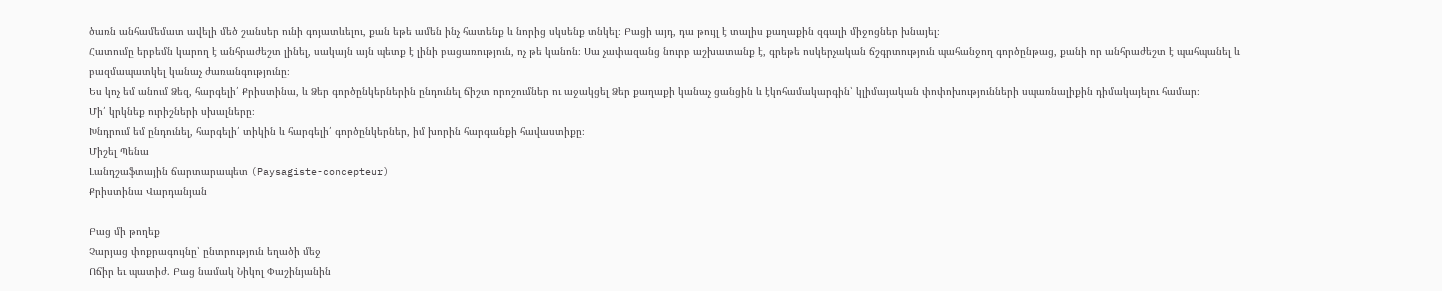ծառն անհամեմատ ավելի մեծ շանսեր ունի գոյատևելու, քան եթե ամեն ինչ հատենք և նորից սկսենք տնկել։ Բացի այդ, դա թույլ է տալիս քաղաքին զգալի միջոցներ խնայել։
Հատումը երբեմն կարող է անհրաժեշտ լինել, սակայն այն պետք է լինի բացառություն, ոչ թե կանոն։ Սա չափազանց նուրբ աշխատանք է, գրեթե ոսկերչական ճշգրտություն պահանջող գործընթաց, քանի որ անհրաժեշտ է պահպանել և բազմապատկել կանաչ ժառանգությունը։
Ես կոչ եմ անում Ձեզ, հարգելի՛ Քրիստինա, և Ձեր գործընկերներին ընդունել ճիշտ որոշումներ ու աջակցել Ձեր քաղաքի կանաչ ցանցին և էկոհամակարգին՝ կլիմայական փոփոխությունների սպառնալիքին դիմակայելու համար։
Մի՛ կրկնեք ուրիշների սխալները։
Խնդրում եմ ընդունել, հարգելի՛ տիկին և հարգելի՛ գործընկերներ, իմ խորին հարգանքի հավաստիքը։
Միշել Պենա
Լանդշաֆտային ճարտարապետ (Paysagiste-concepteur)
Քրիստինա Վարդանյան

Բաց մի թողեք
Չարյաց փոքրագույնը՝ ընտրություն եղածի մեջ
Ոճիր եւ պատիժ. Բաց նամակ Նիկոլ Փաշինյանին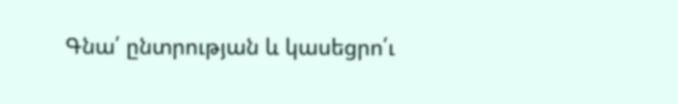Գնա՛ ընտրության և կասեցրո՛ւ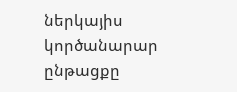ներկայիս կործանարար ընթացքը